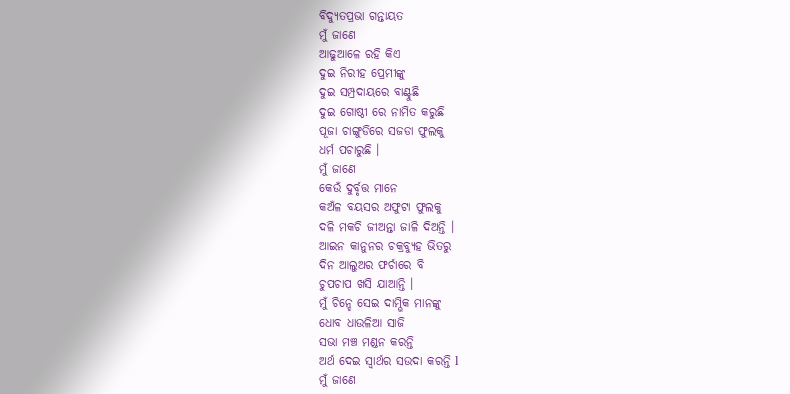ବିଦ୍ୟୁତପ୍ରଭା ଗନ୍ତାୟତ
ମୁଁ ଜାଣେ
ଆଢୁଆଳେ ରହି କିଏ
ଦୁଇ ନିରୀହ ପ୍ରେମୀଙ୍କୁ
ଦୁଇ ସମ୍ପ୍ରଦାୟରେ ବାଣ୍ଟୁଛି
ଦୁଇ ଗୋଷ୍ଠୀ ରେ ନାମିତ କରୁଛି
ପୂଜା ଚାଙ୍ଗୁଡିରେ ସଜଡା ଫୁଲକୁ
ଧର୍ମ ପଚାରୁଛି ।
ମୁଁ ଜାଣେ
କେଉଁ ଦୁର୍ବୃତ୍ତ ମାନେ
କଅଁଳ ବୟସର ଅଫୁଟା ଫୁଲକୁ
ଦଳି ମକଚି ଜୀଅନ୍ତା ଜାଳି ଦିଅନ୍ତି ।
ଆଇନ କାନୁନର ଚକ୍ରବ୍ୟୁହ ଭିତରୁ
ଦିନ ଆଲୁଅର ଫର୍ଚାରେ ବି
ଚୁପଚାପ ଖସି ଯାଆନ୍ତି ।
ମୁଁ ଚିନ୍ହେ ସେଇ ଦାମ୍ଭିକ ମାନଙ୍କୁ
ଧୋବ ଧାଉଳିଆ ସାଜି
ସଭା ମଞ୍ଚ ମଣ୍ଡନ କରନ୍ତି
ଅର୍ଥ ଦେଇ ସ୍ୱାର୍ଥର ସଉଦା କରନ୍ତି l
ମୁଁ ଜାଣେ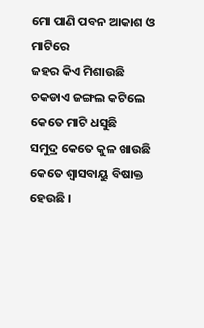ମୋ ପାଣି ପବନ ଆକାଶ ଓ ମାଟିରେ
ଜହର କିଏ ମିଶାଉଛି
ଚକଡାଏ ଜଙ୍ଗଲ କଟିଲେ
କେତେ ମାଟି ଧସୁଛି
ସମୁଦ୍ର କେତେ କୁଳ ଖାଉଛି
କେତେ ଶ୍ୱାସବାୟୁ ବିଷାକ୍ତ ହେଉଛି ।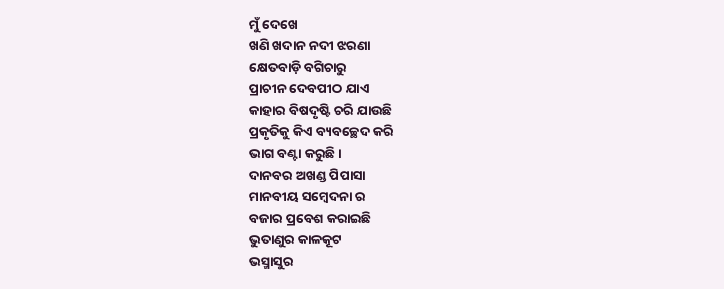ମୁଁ ଦେଖେ
ଖଣି ଖଦାନ ନଦୀ ଝରଣା
କ୍ଷେତବାଡ଼ି ବଗିଚାରୁ
ପ୍ରାଚୀନ ଦେବପୀଠ ଯାଏ
କାହାର ବିଷଦୃଷ୍ଟି ଚରି ଯାଉଛି
ପ୍ରକୃତିକୁ କିଏ ବ୍ୟବଚ୍ଛେଦ କରି
ଭାଗ ବଣ୍ଟା କରୁଛି ।
ଦାନବର ଅଖଣ୍ଡ ପିପାସା
ମାନବୀୟ ସମ୍ବେଦନା ର
ବଜାର ପ୍ରବେଶ କରାଇଛି
ଭୁତାଣୁର କାଳକୂଟ
ଭସ୍ମାସୁର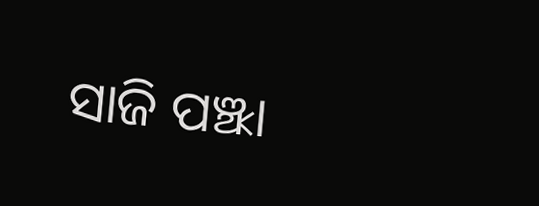ସାଜି ପଞ୍ଝା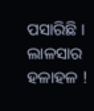ପସାରିଛି ।
ଲାଳସାର ହଳାହଳ !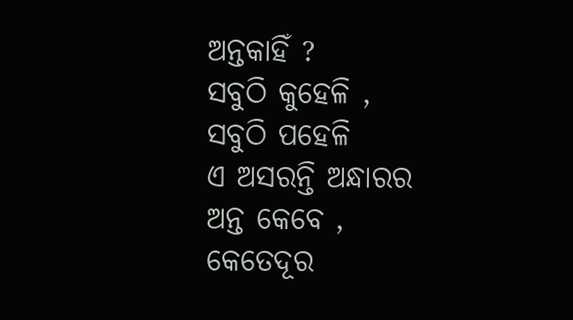ଅନ୍ତକାହିଁ ?
ସବୁଠି କୁହେଳି ,
ସବୁଠି ପହେଳି
ଏ ଅସରନ୍ତି ଅନ୍ଧାରର
ଅନ୍ତ କେବେ ,
କେତେଦୂର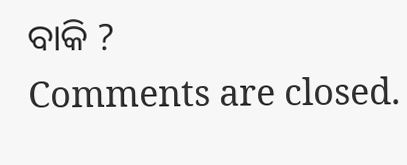ବାକି ?
Comments are closed.